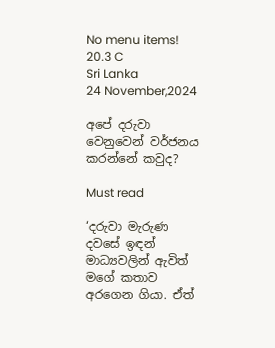No menu items!
20.3 C
Sri Lanka
24 November,2024

අපේ දරුවා වෙනුවෙන් වර්ජනය කරන්නේ කවුද?

Must read

‘දරුවා මැරුණ දවසේ ඉඳන් මාධ්‍යවලින් ඇවිත් මගේ කතාව අරගෙන ගියා. ඒත්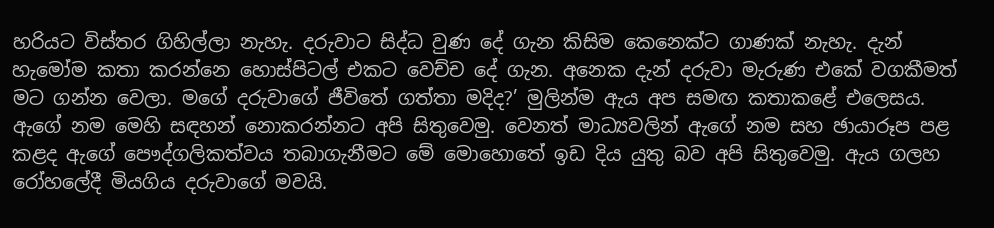හරියට විස්තර ගිහිල්ලා නැහැ. දරුවාට සිද්ධ වුණ දේ ගැන කිසිම කෙනෙක්ට ගාණක් නැහැ. දැන් හැමෝම කතා කරන්නෙ හොස්පිටල් එකට වෙච්ච දේ ගැන. අනෙක දැන් දරුවා මැරුණ එකේ වගකීමත් මට ගන්න වෙලා. මගේ දරුවාගේ ජීවිතේ ගත්තා මදිද?’ මුලින්ම ඇය අප සමඟ කතාකළේ එලෙසය. ඇගේ නම මෙහි සඳහන් නොකරන්නට අපි සිතුවෙමු. වෙනත් මාධ්‍යවලින් ඇගේ නම සහ ඡායාරූප පළ කළද ඇගේ පෞද්ගලිකත්වය තබාගැනීමට මේ මොහොතේ ඉඩ දිය යුතු බව අපි සිතුවෙමු. ඇය ගලහ රෝහලේදී මියගිය දරුවාගේ මවයි.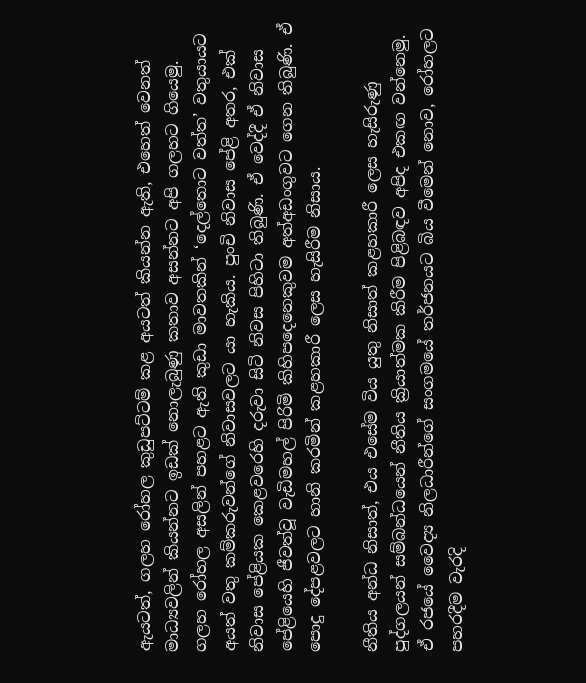ඇයටත්, ගලහ රෝහල කුඩුපට්ටම් කළ අයටත් කියන්න ඇති, එහෙත් වෙනත් මාධ්‍යවලින් කියන්නට ඉඩක් නොලැබුණු කතාව අසන්නට අපි ගලහට ගියෙමු. ගලහ රෝහල අසලින් පහළට ඇති කුඩා මාවතකින් ‘දෙල්තොට වත්ත’ වතුයායට අයත් වතු කම්කරුවන්ගේ නිවාසවලට යා හැකිය. පුංචි නිවාස පේළි අතර, එක් නිවාස පේළියක කෙළවරෙහි දරුවා සිටි නිවස පිහිටා තිබුණි. ඒ වෙද්දී ඒ නිවාස පේළියෙහි ජීවත්වූ වැඩිමහල් පිරිමි කිහිපදෙනෙකුවම අත්අඩංගුවට ගෙන තිබුණි. ඒ පොදු දේපළවලට හානි කරමින් කළහකාරී ලෙස හැසිරීම නිසාය.

නීතිය අන්ධ නිසාත්, එය එසේම විය යුතු නිසාත් කළහකාරී ලෙස හැසිරුණු පුද්ගලයන් සම්බන්ධයෙන් නීතිය ක්‍රියාත්මක කිරීම පිළිබඳව අපිද එකඟ වන්නෙමු. ඒ රජයේ වෛද්‍ය නිලධාරීන්ගේ සංගමයේ තර්ජනයට බිය වීමෙන් නොව, රෝහලට පහරදීම වැරදි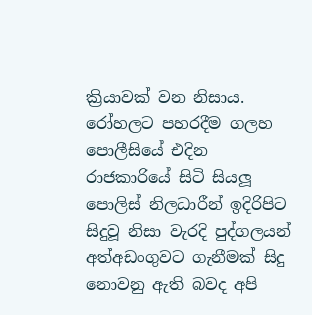ක්‍රියාවක් වන නිසාය. රෝහලට පහරදීම ගලහ පොලීසියේ එදින රාජකාරියේ සිටි සියලූ පොලිස් නිලධාරීන් ඉදිරිපිට සිදුවූ නිසා වැරදි පුද්ගලයන් අත්අඩංගුවට ගැනීමක් සිදු නොවනු ඇති බවද අපි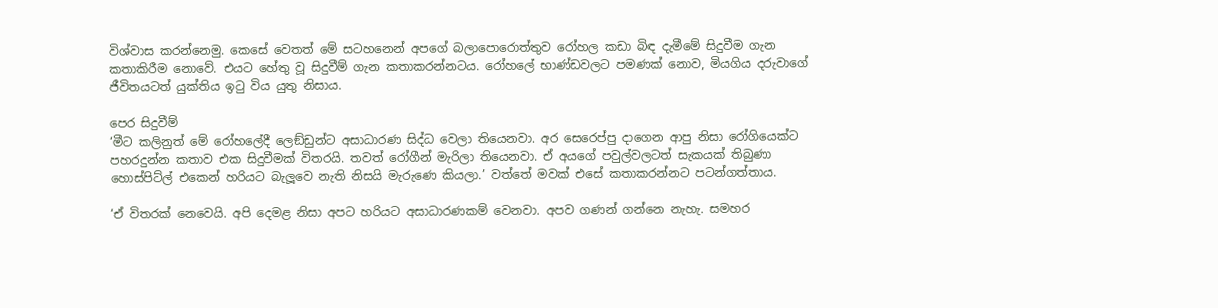විශ්වාස කරන්නෙමු. කෙසේ වෙතත් මේ සටහනෙන් අපගේ බලාපොරොත්තුව රෝහල කඩා බිඳ දැමීමේ සිදුවීම ගැන කතාකිරීම නොවේ. එයට හේතු වූ සිදුවීම් ගැන කතාකරන්නටය. රෝහලේ භාණ්ඩවලට පමණක් නොව, මියගිය දරුවාගේ ජීවිතයටත් යුක්තිය ඉටු විය යුතු නිසාය.

පෙර සිදුවීම්
‘මීට කලිනුත් මේ රෝහලේදී ලෙඞ්ඩුන්ට අසාධාරණ සිද්ධ වෙලා තියෙනවා. අර සෙරෙප්පු දාගෙන ආපු නිසා රෝගියෙක්ට පහරදුන්න කතාව එක සිදුවීමක් විතරයි. තවත් රෝගීන් මැරිලා තියෙනවා. ඒ අයගේ පවුල්වලටත් සැකයක් තිබුණා හොස්පිට්ල් එකෙන් හරියට බැලූ‍වෙ නැති නිසයි මැරුණෙ කියලා.’ වත්තේ මවක් එසේ කතාකරන්නට පටන්ගත්තාය.

‘ඒ විතරක් නෙවෙයි. අපි දෙමළ නිසා අපට හරියට අසාධාරණකම් වෙනවා. අපව ගණන් ගන්නෙ නැහැ. සමහර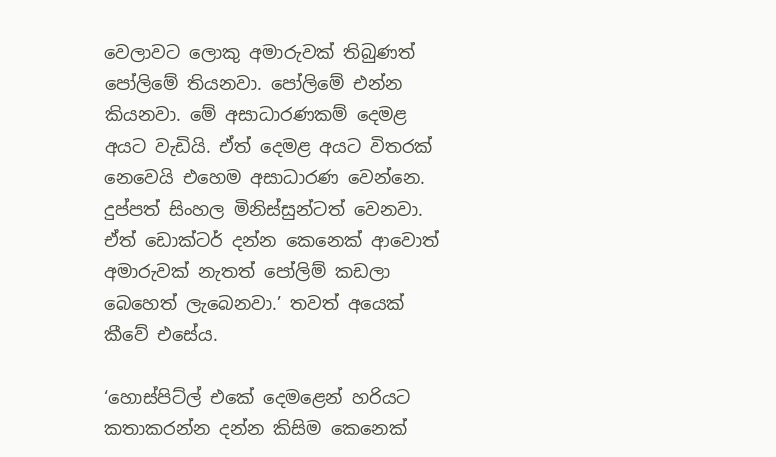වෙලාවට ලොකු අමාරුවක් තිබුණත් පෝලිමේ තියනවා. පෝලිමේ එන්න කියනවා. මේ අසාධාරණකම් දෙමළ අයට වැඩියි. ඒත් දෙමළ අයට විතරක් නෙවෙයි එහෙම අසාධාරණ වෙන්නෙ. දුප්පත් සිංහල මිනිස්සුන්ටත් වෙනවා. ඒත් ඩොක්ටර් දන්න කෙනෙක් ආවොත් අමාරුවක් නැතත් පෝලිම් කඩලා බෙහෙත් ලැබෙනවා.’ තවත් අයෙක් කීවේ එසේය.

‘හොස්පිට්ල් එකේ දෙමළෙන් හරියට කතාකරන්න දන්න කිසිම කෙනෙක්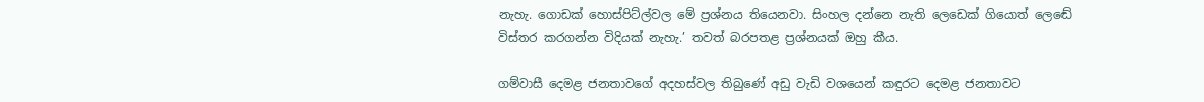නැහැ. ගොඩක් හොස්පිට්ල්වල මේ ප්‍රශ්නය තියෙනවා. සිංහල දන්නෙ නැති ලෙඩෙක් ගියොත් ලෙඬේ විස්තර කරගන්න විදියක් නැහැ.’ තවත් බරපතළ ප්‍රශ්නයක් ඔහු කීය.

ගම්වාසී දෙමළ ජනතාවගේ අදහස්වල තිබුණේ අඩු වැඩි වශයෙන් කඳුරට දෙමළ ජනතාවට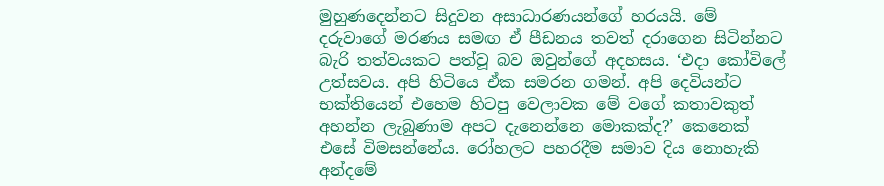මුහුණදෙන්නට සිදුවන අසාධාරණයන්ගේ හරයයි. මේ දරුවාගේ මරණය සමඟ ඒ පීඩනය තවත් දරාගෙන සිටින්නට බැරි තත්වයකට පත්වූ බව ඔවුන්ගේ අදහසය. ‘එදා කෝවිලේ උත්සවය. අපි හිටියෙ ඒක සමරන ගමන්. අපි දෙවියන්ට භක්තියෙන් එහෙම හිටපු වෙලාවක මේ වගේ කතාවකුත් අහන්න ලැබුණාම අපට දැනෙන්නෙ මොකක්ද?’ කෙනෙක් එසේ විමසන්නේය. රෝහලට පහරදීම සමාව දිය නොහැකි අන්දමේ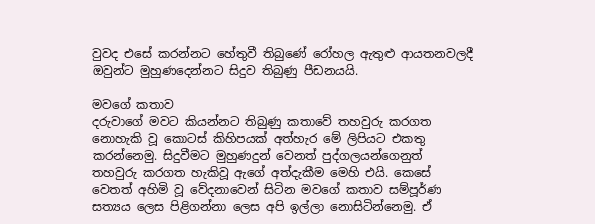වුවද එසේ කරන්නට හේතුවී තිබුණේ රෝහල ඇතුළු ආයතනවලදී ඔවුන්ට මුහුණදෙන්නට සිදුව තිබුණු පීඩනයයි.

මවගේ කතාව
දරුවාගේ මවට කියන්නට තිබුණු කතාවේ තහවුරු කරගත නොහැකි වූ කොටස් කිහිපයක් අත්හැර මේ ලිපියට එකතු කරන්නෙමු. සිදුවීමට මුහුණදුන් වෙනත් පුද්ගලයන්ගෙනුත් තහවුරු කරගත හැකිවූ ඇගේ අත්දැකීම මෙහි එයි. කෙසේ වෙතත් අහිමි වූ වේදනාවෙන් සිටින මවගේ කතාව සම්පූර්ණ සත්‍යය ලෙස පිළිගන්නා ලෙස අපි ඉල්ලා නොසිටින්නෙමු. ඒ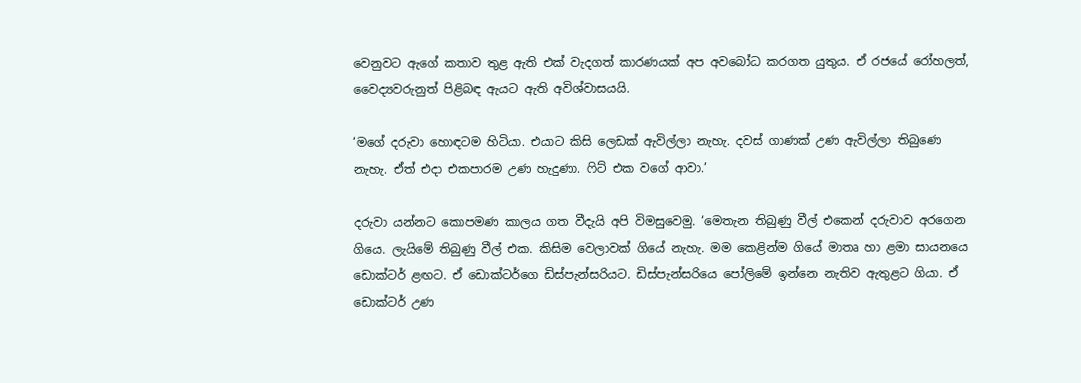වෙනුවට ඇගේ කතාව තුළ ඇති එක් වැදගත් කාරණයක් අප අවබෝධ කරගත යුතුය. ඒ රජයේ රෝහලත්, වෛද්‍යවරුනුත් පිළිබඳ ඇයට ඇති අවිශ්වාසයයි.

‘මගේ දරුවා හොඳටම හිටියා. එයාට කිසි ලෙඩක් ඇවිල්ලා නැහැ. දවස් ගාණක් උණ ඇවිල්ලා තිබුණෙ නැහැ. ඒත් එදා එකපාරම උණ හැදුණා. ෆිට් එක වගේ ආවා.’

දරුවා යන්නට කොපමණ කාලය ගත වීදැයි අපි විමසුවෙමු. ‘මෙතැන තිබුණු වීල් එකෙන් දරුවාව අරගෙන ගියෙ. ලැයිමේ තිබුණු වීල් එක. කිසිම වෙලාවක් ගියේ නැහැ. මම කෙළින්ම ගියේ මාතෘ හා ළමා සායනයෙ ඩොක්ටර් ළඟට. ඒ ඩොක්ටර්ගෙ ඩිස්පැන්සරියට. ඩිස්පැන්සරියෙ පෝලිමේ ඉන්නෙ නැතිව ඇතුළට ගියා. ඒ ඩොක්ටර් උණ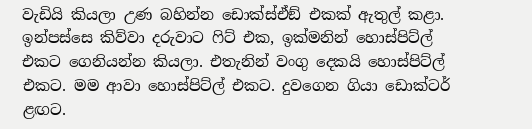වැඩියි කියලා උණ බහින්න ඩොක්ස්ඒඞ් එකක් ඇතුල් කළා. ඉන්පස්සෙ කිව්වා දරුවාට ෆිට් එක, ඉක්මනින් හොස්පිට්ල් එකට ගෙනියන්න කියලා. එතැනින් වංගු දෙකයි හොස්පිට්ල් එකට. මම ආවා හොස්පිට්ල් එකට. දුවගෙන ගියා ඩොක්ටර් ළඟට.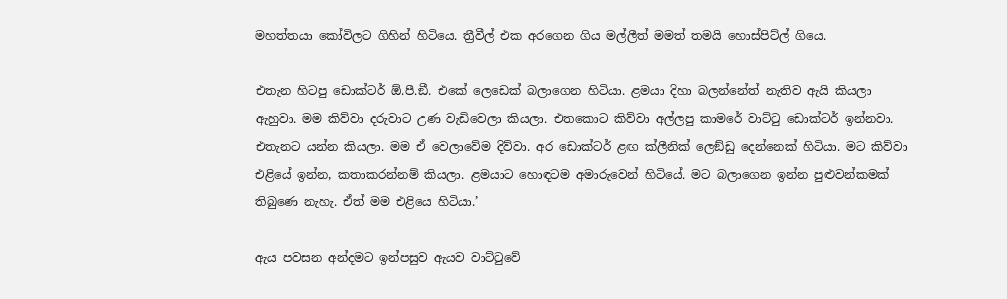මහත්තයා කෝවිලට ගිහින් හිටියෙ. ත්‍රීවීල් එක අරගෙන ගිය මල්ලීත් මමත් තමයි හොස්පිට්ල් ගියෙ.

එතැන හිටපු ඩොක්ටර් ඕ.පී.ඞී. එකේ ලෙඩෙක් බලාගෙන හිටියා. ළමයා දිහා බලන්නේත් නැතිව ඇයි කියලා ඇහුවා. මම කිව්වා දරුවාට උණ වැඩිවෙලා කියලා. එතකොට කිව්වා අල්ලපු කාමරේ වාට්ටු ඩොක්ටර් ඉන්නවා. එතැනට යන්න කියලා. මම ඒ වෙලාවේම දිව්වා. අර ඩොක්ටර් ළඟ ක්ලීනික් ලෙඞ්ඩු දෙන්නෙක් හිටියා. මට කිව්වා එළියේ ඉන්න, කතාකරන්නම් කියලා. ළමයාට හොඳටම අමාරුවෙන් හිටියේ. මට බලාගෙන ඉන්න පුළුවන්කමක් තිබුණෙ නැහැ. ඒත් මම එළියෙ හිටියා.’

ඇය පවසන අන්දමට ඉන්පසුව ඇයව වාට්ටුවේ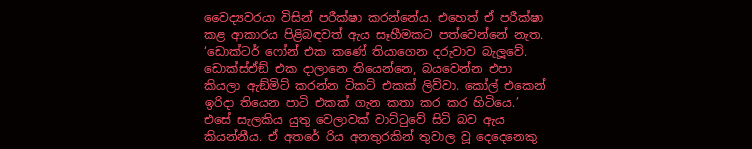වෛද්‍යවරයා විසින් පරීක්ෂා කරන්නේය. එහෙත් ඒ පරීක්ෂා කළ ආකාරය පිළිබඳවත් ඇය සෑහීමකට පත්වෙන්නේ නැත. ‘ඩොක්ටර් ෆෝන් එක කණේ තියාගෙන දරුවාව බැලූ‍වේ. ඩොක්ස්ඒඞ් එක දාලානෙ තියෙන්නෙ, බයවෙන්න එපා කියලා ඇඞ්මිට් කරන්න ටිකට් එකක් ලිව්වා. කෝල් එකෙන් ඉරිදා තියෙන පාටි එකක් ගැන කතා කර කර හිටියෙ.’
එසේ සැලකිය යුතු වෙලාවක් වාට්ටුවේ සිටි බව ඇය කියන්නීය. ඒ අතරේ රිය අනතුරකින් තුවාල වූ දෙදෙනෙකු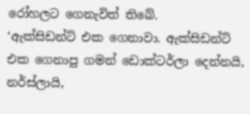රෝහලට ගෙනැවිත් තිබේ.
‘ඇක්සිඩන්ට් එක ගෙනාවා. ඇක්සිඩන්ට් එක ගෙනාපු ගමන් ඩොක්ටර්ලා දෙන්නයි, නර්ස්ලායි,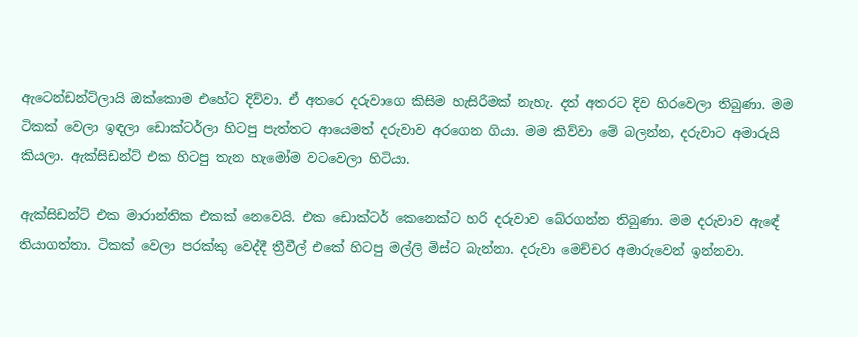ඇටෙන්ඩන්ට්ලායි ඔක්කොම එහේට දිව්වා. ඒ අතරෙ දරුවාගෙ කිසිම හැසිරීමක් නැහැ. දත් අතරට දිව හිරවෙලා තිබුණා. මම ටිකක් වෙලා ඉඳලා ඩොක්ටර්ලා හිටපු පැත්තට ආයෙමත් දරුවාව අරගෙන ගියා. මම කිව්වා මේ බලන්න, දරුවාට අමාරුයි කියලා. ඇක්සිඩන්ට් එක හිටපු තැන හැමෝම වටවෙලා හිටියා.

ඇක්සිඩන්ට් එක මාරාන්තික එකක් නෙවෙයි. එක ඩොක්ටර් කෙනෙක්ට හරි දරුවාව බේරගන්න තිබුණා. මම දරුවාව ඇඳේ තියාගත්තා. ටිකක් වෙලා පරක්කු වෙද්දී ත්‍රීවීල් එකේ හිටපු මල්ලි මිස්ට බැන්නා. දරුවා මෙච්චර අමාරුවෙන් ඉන්නවා.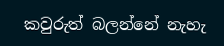කවුරුත් බලන්නේ නැහැ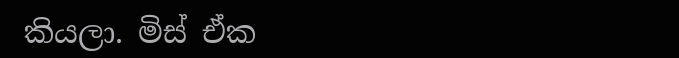කියලා. මිස් ඒක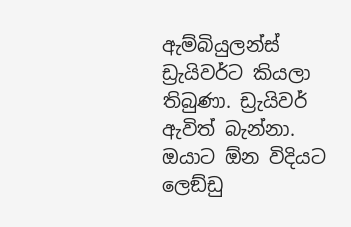ඇම්බියුලන්ස් ඩ්‍රැයිවර්ට කියලා තිබුණා. ඩ්‍රැයිවර් ඇවිත් බැන්නා. ඔයාට ඕන විදියට ලෙඞ්ඩු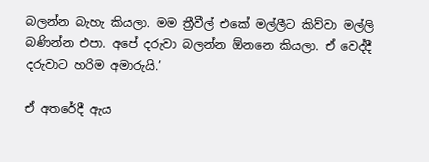බලන්න බැහැ කියලා. මම ත්‍රීවීල් එකේ මල්ලීට කිව්වා මල්ලි බණින්න එපා. අපේ දරුවා බලන්න ඕනනෙ කියලා. ඒ වෙද්දී දරුවාට හරිම අමාරුයි.’

ඒ අතරේදී ඇය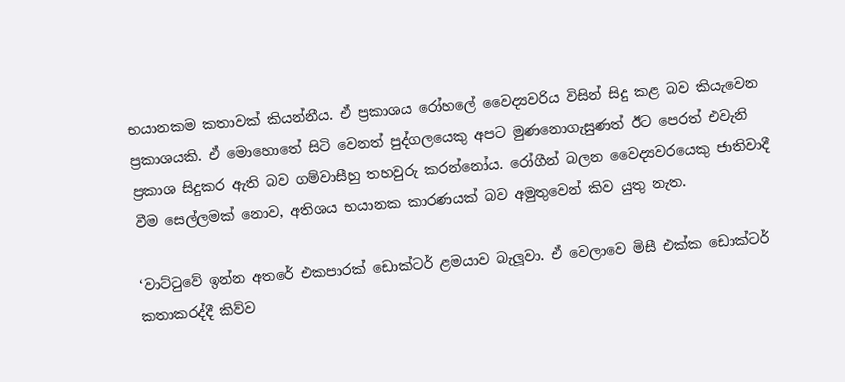භයානකම කතාවක් කියන්නීය. ඒ ප්‍රකාශය රෝහලේ වෛද්‍යවරිය විසින් සිදු කළ බව කියැවෙන ප්‍රකාශයකි. ඒ මොහොතේ සිටි වෙනත් පුද්ගලයෙකු අපට මුණනොගැසුණත් ඊට පෙරත් එවැනි ප්‍රකාශ සිදුකර ඇති බව ගම්වාසීහු තහවුරු කරන්නෝය. රෝගීන් බලන වෛද්‍යවරයෙකු ජාතිවාදී වීම සෙල්ලමක් නොව, අතිශය භයානක කාරණයක් බව අමුතුවෙන් කිව යුතු නැත.

‘වාට්ටුවේ ඉන්න අතරේ එකපාරක් ඩොක්ටර් ළමයාව බැලූ‍වා. ඒ වෙලාවෙ මිසී එක්ක ඩොක්ටර් කතාකරද්දී කිව්ව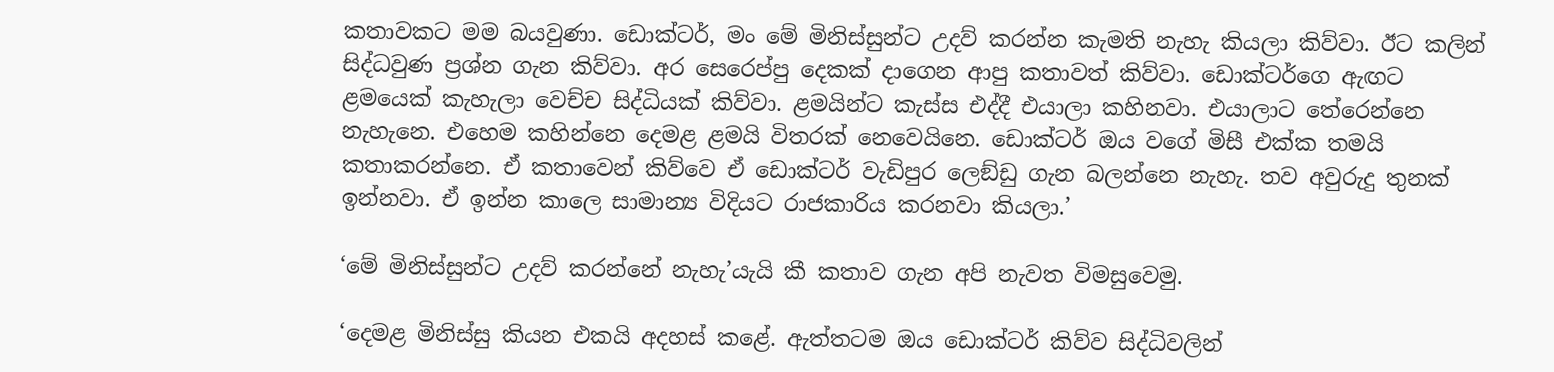කතාවකට මම බයවුණා. ඩොක්ටර්, මං මේ මිනිස්සුන්ට උදව් කරන්න කැමති නැහැ කියලා කිව්වා. ඊට කලින් සිද්ධවුණ ප්‍රශ්න ගැන කිව්වා. අර සෙරෙප්පු දෙකක් දාගෙන ආපු කතාවත් කිව්වා. ඩොක්ටර්ගෙ ඇඟට ළමයෙක් කැහැලා වෙච්ච සිද්ධියක් කිව්වා. ළමයින්ට කැස්ස එද්දී එයාලා කහිනවා. එයාලාට තේරෙන්නෙ නැහැනෙ. එහෙම කහින්නෙ දෙමළ ළමයි විතරක් නෙවෙයිනෙ. ඩොක්ටර් ඔය වගේ මිසී එක්ක තමයි කතාකරන්නෙ. ඒ කතාවෙන් කිව්වෙ ඒ ඩොක්ටර් වැඩිපුර ලෙඞ්ඩු ගැන බලන්නෙ නැහැ. තව අවුරුදු තුනක් ඉන්නවා. ඒ ඉන්න කාලෙ සාමාන්‍ය විදියට රාජකාරිය කරනවා කියලා.’

‘මේ මිනිස්සුන්ට උදව් කරන්නේ නැහැ’යැයි කී කතාව ගැන අපි නැවත විමසුවෙමු.

‘දෙමළ මිනිස්සු කියන එකයි අදහස් කළේ. ඇත්තටම ඔය ඩොක්ටර් කිව්ව සිද්ධිවලින්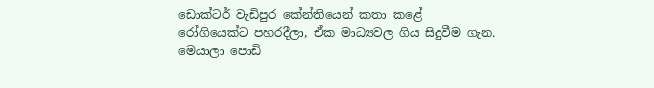ඩොක්ටර් වැඩිපුර කේන්තියෙන් කතා කළේ රෝගියෙක්ට පහරදීලා, ඒක මාධ්‍යවල ගිය සිදුවීම ගැන. මෙයාලා පොඩි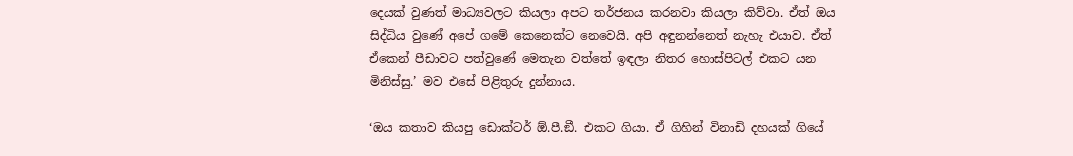දෙයක් වුණත් මාධ්‍යවලට කියලා අපට තර්ජනය කරනවා කියලා කිව්වා. ඒත් ඔය සිද්ධිය වුණේ අපේ ගමේ කෙනෙක්ට නෙවෙයි. අපි අඳුනන්නෙත් නැහැ එයාව. ඒත් ඒකෙන් පීඩාවට පත්වුණේ මෙතැන වත්තේ ඉඳලා නිතර හොස්පිටල් එකට යන මිනිස්සු.’ මව එසේ පිළිතුරු දුන්නාය.

‘ඔය කතාව කියපු ඩොක්ටර් ඕ.පී.ඞී. එකට ගියා. ඒ ගිහින් විනාඩි දහයක් ගියේ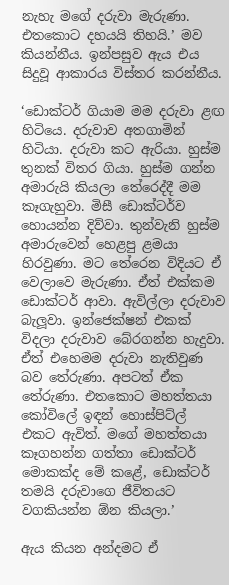නැහැ මගේ දරුවා මැරුණා. එතකොට දහයයි තිහයි.’ මව කියන්නීය. ඉන්පසුව ඇය එය සිදුවූ ආකාරය විස්තර කරන්නීය.

‘ඩොක්ටර් ගියාම මම දරුවා ළඟ හිටියෙ. දරුවාව අතගාමින් හිටියා. දරුවා කට ඇරියා. හුස්ම තුනක් විතර ගියා. හුස්ම ගන්න අමාරුයි කියලා තේරෙද්දී මම කෑගැහුවා. මිසී ඩොක්ටර්ව හොයන්න දිව්වා. තුන්වැනි හුස්ම අමාරුවෙන් හෙළපු ළමයා හිරවුණා. මට තේරෙන විදියට ඒ වෙලාවෙ මැරුණා. ඒත් එක්කම ඩොක්ටර් ආවා. ඇවිල්ලා දරුවාව බැලූ‍වා. ඉන්ජෙක්ෂන් එකක් විදලා දරුවාව බේරගන්න හැදුවා. ඒත් එහෙමම දරුවා නැතිවුණ බව තේරුණා. අපටත් ඒක තේරුණා. එතකොට මහත්තයා කෝවිලේ ඉඳන් හොස්පිට්ල් එකට ඇවිත්. මගේ මහත්තයා කෑගහන්න ගත්තා ඩොක්ටර් මොකක්ද මේ කළේ, ඩොක්ටර් තමයි දරුවාගෙ ජීවිතයට වගකියන්න ඕන කියලා.’

ඇය කියන අන්දමට ඒ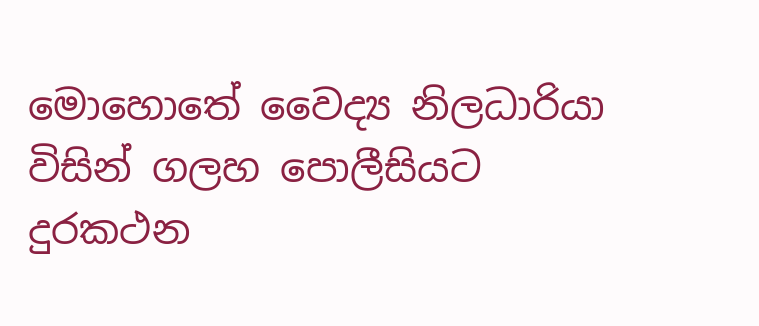මොහොතේ වෛද්‍ය නිලධාරියා විසින් ගලහ පොලීසියට දුරකථන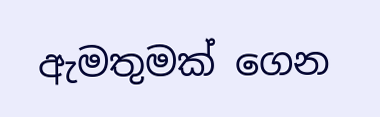ඇමතුමක් ගෙන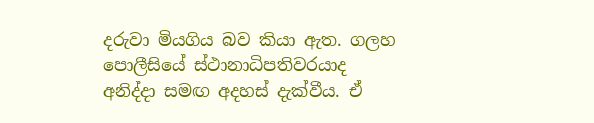දරුවා මියගිය බව කියා ඇත. ගලහ පොලීසියේ ස්ථානාධිපතිවරයාද අනිද්දා සමඟ අදහස් දැක්වීය. ඒ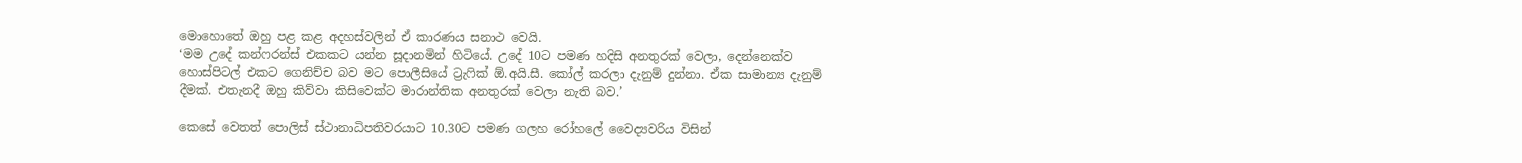මොහොතේ ඔහු පළ කළ අදහස්වලින් ඒ කාරණය සනාථ වෙයි.
‘මම උදේ කන්ෆරන්ස් එකකට යන්න සූදානමින් හිටියේ. උදේ 10ට පමණ හදිසි අනතුරක් වෙලා, දෙන්නෙක්ව හොස්පිටල් එකට ගෙනිච්ච බව මට පොලීසියේ ට්‍රැෆික් ඕ.අයි.සී. කෝල් කරලා දැනුම් දුන්නා. ඒක සාමාන්‍ය දැනුම් දීමක්. එතැනදී ඔහු කිව්වා කිසිවෙක්ට මාරාන්තික අනතුරක් වෙලා නැති බව.’

කෙසේ වෙතත් පොලිස් ස්ථානාධිපතිවරයාට 10.30ට පමණ ගලහ රෝහලේ වෛද්‍යවරිය විසින්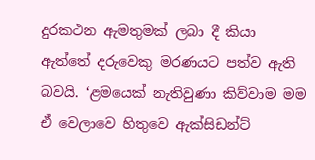දුරකථන ඇමතුමක් ලබා දී කියා ඇත්තේ දරුවෙකු මරණයට පත්ව ඇති බවයි. ‘ළමයෙක් නැතිවුණා කිව්වාම මම ඒ වෙලාවෙ හිතුවෙ ඇක්සිඩන්ට්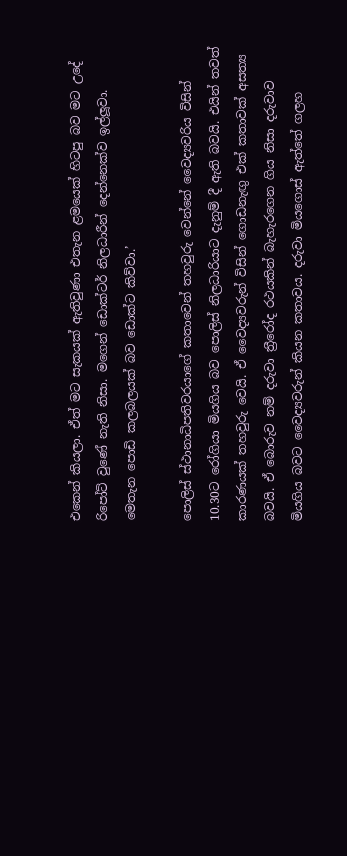එකෙන් කියලා. ඒත් මට සැකයක් ඇතිවුණා එතැන ළමයෙක් හිටපු බව මට උදේ රිපෝට් වුණේ නැති නිසා. මගෙන් ඩොක්ටර් නිලධාරීන් දෙන්නෙක්ව ඉල්ලූ‍වා. මෙතැන පොඩි කලබලයක් බව ඩොක්ට කිව්වා.’

පොලිස් ස්ථානාධිපතිවරයාගේ කතාවෙන් තහවුරු වෙන්නේ වෛද්‍යවරිය විසින් 10.30ට රෝගියා මියගිය බව පොලිස් නිලධාරියාට දැනුම් දී ඇති බවයි. එයින් තවත් කාරණයක් තහවුරු වෙයි. ඒ වෛද්‍යවරුන් විසින් ගොඩනැඟු‍ එක් කතාවක් අසත්‍ය බවයි. ඒ බොරුව නම් දරුවා ත්‍රීරෝද රථයකින් බැහැරගෙන ගිය නිසා දරුවාව මියගිය බවට වෛද්‍යවරුන් කියන කතාවය. දරුවා මියගොස් ඇත්තේ ගලහ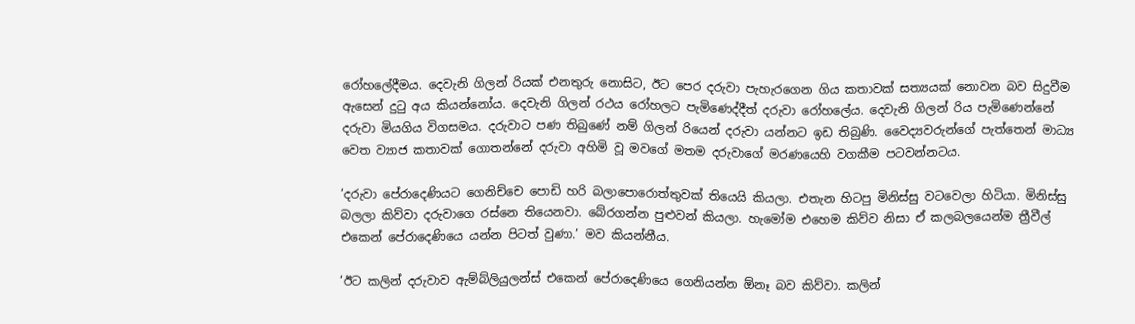රෝහලේදීමය. දෙවැනි ගිලන් රියක් එනතුරු නොසිට, ඊට පෙර දරුවා පැහැරගෙන ගිය කතාවක් සත්‍යයක් නොවන බව සිදුවීම ඇසෙන් දුටු අය කියන්නෝය. දෙවැනි ගිලන් රථය රෝහලට පැමිණෙද්දීත් දරුවා රෝහලේය. දෙවැනි ගිලන් රිය පැමිණෙන්නේ දරුවා මියගිය විගසමය. දරුවාට පණ තිබුණේ නම් ගිලන් රියෙන් දරුවා යන්නට ඉඩ තිබුණි. වෛද්‍යවරුන්ගේ පැත්තෙන් මාධ්‍ය වෙත ව්‍යාජ කතාවක් ගොතන්නේ දරුවා අහිමි වූ මවගේ මතම දරුවාගේ මරණයෙහි වගකීම පටවන්නටය.

‘දරුවා පේරාදෙණියට ගෙනිච්චෙ පොඩි හරි බලාපොරොත්තුවක් තියෙයි කියලා. එතැන හිටපු මිනිස්සු වටවෙලා හිටියා. මිනිස්සු බලලා කිව්වා දරුවාගෙ රස්නෙ තියෙනවා. බේරගන්න පුළුවන් කියලා. හැමෝම එහෙම කිව්ව නිසා ඒ කලබලයෙන්ම ත්‍රීවීල් එකෙන් පේරාදෙණියෙ යන්න පිටත් වුණා.’ මව කියන්නීය.

‘ඊට කලින් දරුවාව ඇම්බ්ලියුලන්ස් එකෙන් පේරාදෙණියෙ ගෙනියන්න ඕනෑ බව කිව්වා. කලින්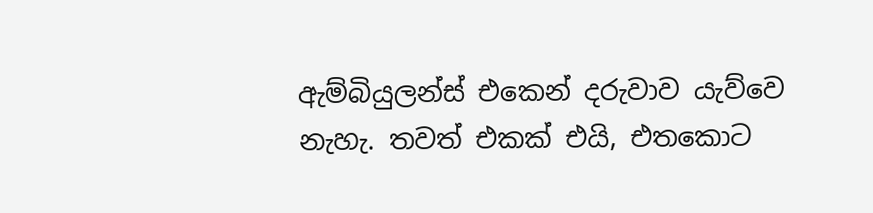ඇම්බියුලන්ස් එකෙන් දරුවාව යැව්වෙ නැහැ. තවත් එකක් එයි, එතකොට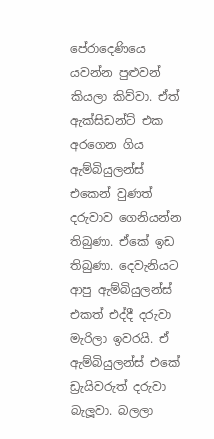පේරාදෙණියෙ යවන්න පුළුවන් කියලා කිව්වා. ඒත් ඇක්සිඩන්ට් එක අරගෙන ගිය ඇම්බියුලන්ස් එකෙන් වුණත් දරුවාව ගෙනියන්න තිබුණා. ඒකේ ඉඩ තිබුණා. දෙවැනියට ආපු ඇම්බියුලන්ස් එකත් එද්දී දරුවා මැරිලා ඉවරයි. ඒ ඇම්බියුලන්ස් එකේ ඩ්‍රැයිවරුත් දරුවා බැලූ‍වා. බලලා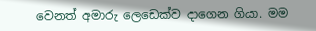වෙනත් අමාරු ලෙඩෙක්ව දාගෙන ගියා. මම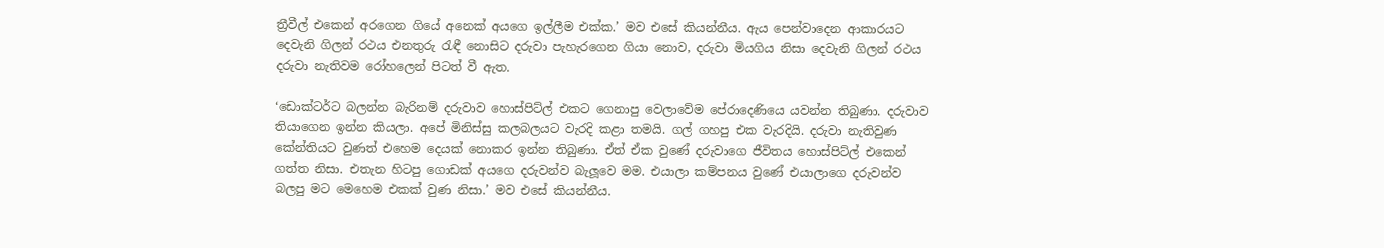ත්‍රීවීල් එකෙන් අරගෙන ගියේ අනෙක් අයගෙ ඉල්ලීම එක්ක.’ මව එසේ කියන්නීය. ඇය පෙන්වාදෙන ආකාරයට දෙවැනි ගිලන් රථය එනතුරු රැඳී නොසිට දරුවා පැහැරගෙන ගියා නොව, දරුවා මියගිය නිසා දෙවැනි ගිලන් රථය දරුවා නැතිවම රෝහලෙන් පිටත් වී ඇත.

‘ඩොක්ටර්ට බලන්න බැරිනම් දරුවාව හොස්පිට්ල් එකට ගෙනාපු වෙලාවේම පේරාදෙණියෙ යවන්න තිබුණා. දරුවාව තියාගෙන ඉන්න කියලා. අපේ මිනිස්සු කලබලයට වැරදි කළා තමයි. ගල් ගහපු එක වැරදියි. දරුවා නැතිවුණ කේන්තියට වුණත් එහෙම දෙයක් නොකර ඉන්න තිබුණා. ඒත් ඒක වුණේ දරුවාගෙ ජීවිතය හොස්පිට්ල් එකෙන් ගත්ත නිසා. එතැන හිටපු ගොඩක් අයගෙ දරුවන්ව බැලූ‍වෙ මම. එයාලා කම්පනය වුණේ එයාලාගෙ දරුවන්ව බලපු මට මෙහෙම එකක් වුණ නිසා.’ මව එසේ කියන්නීය.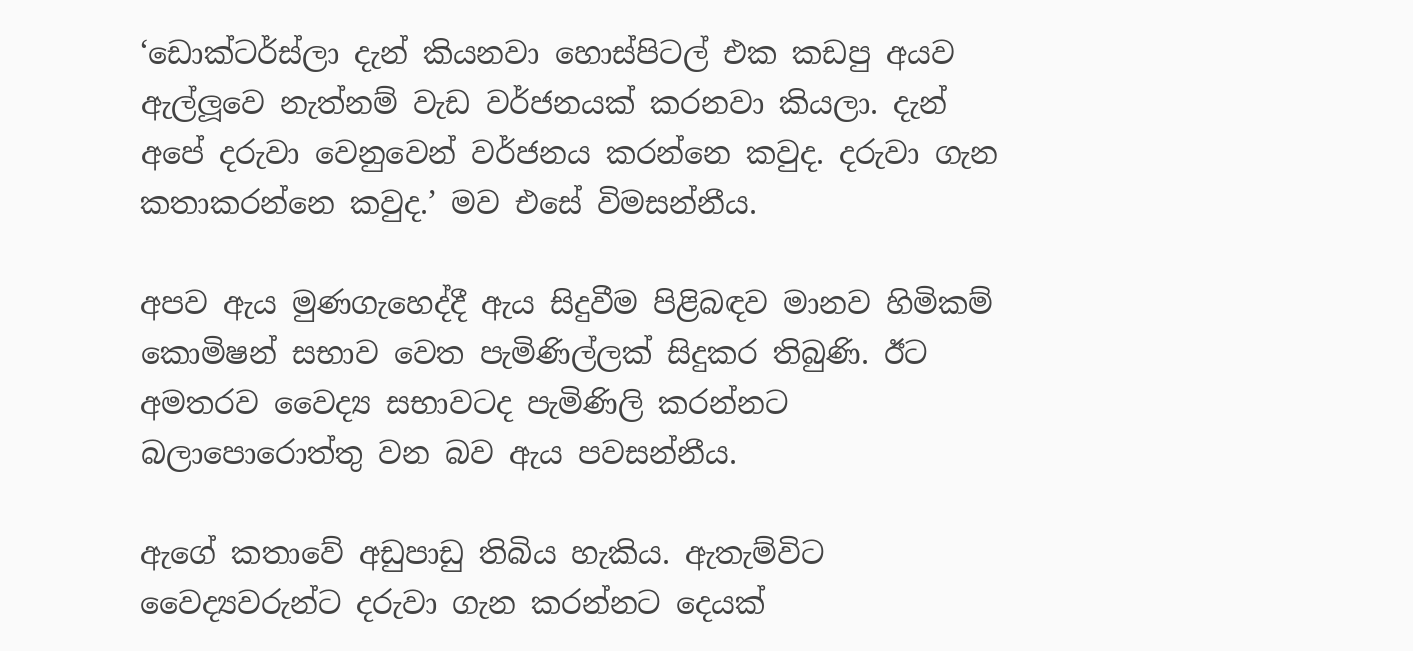‘ඩොක්ටර්ස්ලා දැන් කියනවා හොස්පිටල් එක කඩපු අයව ඇල්ලූ‍වෙ නැත්නම් වැඩ වර්ජනයක් කරනවා කියලා. දැන් අපේ දරුවා වෙනුවෙන් වර්ජනය කරන්නෙ කවුද. දරුවා ගැන කතාකරන්නෙ කවුද.’ මව එසේ විමසන්නීය.

අපව ඇය මුණගැහෙද්දී ඇය සිදුවීම පිළිබඳව මානව හිමිකම් කොමිෂන් සභාව වෙත පැමිණිල්ලක් සිදුකර තිබුණි. ඊට අමතරව වෛද්‍ය සභාවටද පැමිණිලි කරන්නට බලාපොරොත්තු වන බව ඇය පවසන්නීය.

ඇගේ කතාවේ අඩුපාඩු තිබිය හැකිය. ඇතැම්විට වෛද්‍යවරුන්ට දරුවා ගැන කරන්නට දෙයක්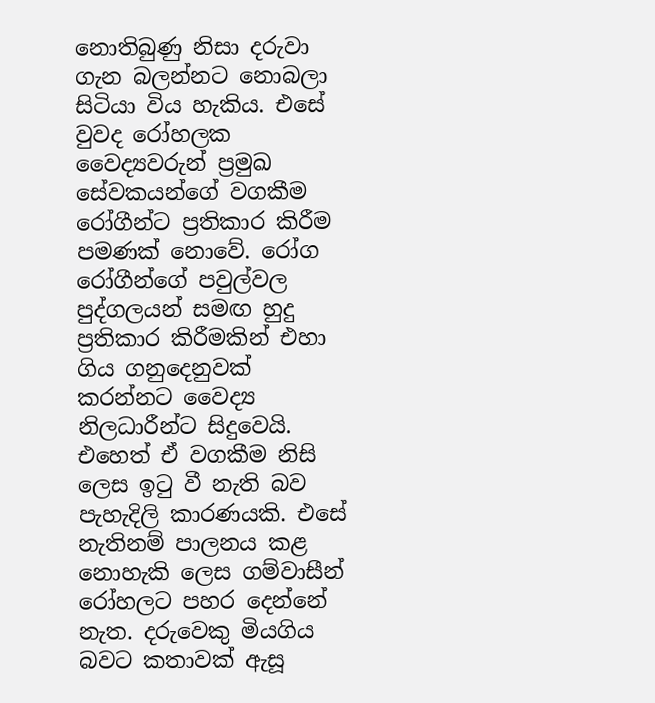නොතිබුණු නිසා දරුවා ගැන බලන්නට නොබලා සිටියා විය හැකිය. එසේ වුවද රෝහලක වෛද්‍යවරුන් ප්‍රමුඛ සේවකයන්ගේ වගකීම රෝගීන්ට ප්‍රතිකාර කිරීම පමණක් නොවේ. රෝග රෝගීන්ගේ පවුල්වල පුද්ගලයන් සමඟ හුදු ප්‍රතිකාර කිරීමකින් එහා ගිය ගනුදෙනුවක් කරන්නට වෛද්‍ය නිලධාරීන්ට සිදුවෙයි. එහෙත් ඒ වගකීම නිසි ලෙස ඉටු වී නැති බව පැහැදිලි කාරණයකි. එසේ නැතිනම් පාලනය කළ නොහැකි ලෙස ගම්වාසීන් රෝහලට පහර දෙන්නේ නැත. දරුවෙකු මියගිය බවට කතාවක් ඇසූ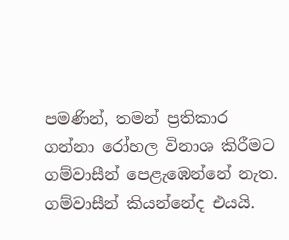පමණින්, තමන් ප්‍රතිකාර ගන්නා රෝහල විනාශ කිරීමට ගම්වාසීන් පෙළැඹෙන්නේ නැත. ගම්වාසීන් කියන්නේද එයයි.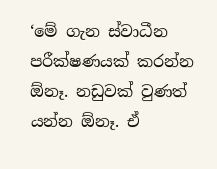‘මේ ගැන ස්වාධීන පරීක්ෂණයක් කරන්න ඕනෑ. නඩුවක් වුණත් යන්න ඕනෑ. ඒ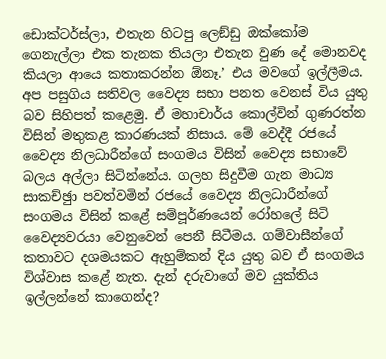ඩොක්ටර්ස්ලා, එතැන හිටපු ලෙඞ්ඩු ඔක්කෝම ගෙනැල්ලා එක තැනක තියලා එතැන වුණ දේ මොනවද කියලා ආයෙ කතාකරන්න ඕනෑ.’ එය මවගේ ඉල්ලීමය. අප පසුගිය සතිවල වෛද්‍ය සභා පනත වෙනස් විය යුතු බව සිහිපත් කළෙමු. ඒ මහාචාර්ය කොල්වින් ගුණරත්න විසින් මතුකළ කාරණයක් නිසාය. මේ වෙද්දී රජයේ වෛද්‍ය නිලධාරීන්ගේ සංගමය විසින් වෛද්‍ය සභාවේ බලය අල්ලා සිටින්නේය. ගලහ සිදුවීම ගැන මාධ්‍ය සාකච්ඡුා පවත්වමින් රජයේ වෛද්‍ය නිලධාරීන්ගේ සංගමය විසින් කළේ සම්පූර්ණයෙන් රෝහලේ සිටි වෛද්‍යවරයා වෙනුවෙන් පෙනී සිටීමය. ගම්වාසීන්ගේ කතාවට දශමයකට ඇහුම්කන් දිය යුතු බව ඒ සංගමය විශ්වාස කළේ නැත. දැන් දරුවාගේ මව යුක්තිය ඉල්ලන්නේ කාගෙන්ද?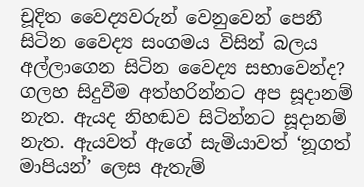චූදිත වෛද්‍යවරුන් වෙනුවෙන් පෙනී සිටින වෛද්‍ය සංගමය විසින් බලය අල්ලාගෙන සිටින වෛද්‍ය සභාවෙන්ද? ගලහ සිදුවීම අත්හරින්නට අප සූදානම් නැත. ඇයද නිහඬව සිටින්නට සූදානම් නැත. ඇයවත් ඇගේ සැමියාවත් ‘නූගත් මාපියන්’ ලෙස ඇතැම්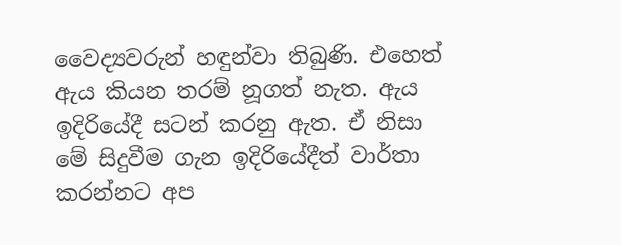වෛද්‍යවරුන් හඳුන්වා තිබුණි. එහෙත් ඇය කියන තරම් නූගත් නැත. ඇය ඉදිරියේදී සටන් කරනු ඇත. ඒ නිසා මේ සිදුවීම ගැන ඉදිරියේදීත් වාර්තා කරන්නට අප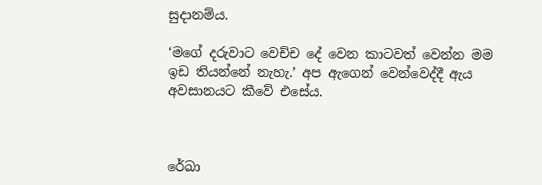සුදානම්ය.

‘මගේ දරුවාට වෙච්ච දේ වෙන කාටවත් වෙන්න මම ඉඩ තියන්නේ නැහැ.’ අප ඇගෙන් වෙන්වෙද්දී ඇය අවසානයට කීවේ එසේය.



රේඛා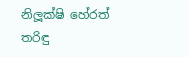නිලූ‍ක්ෂි හේරත්
තරිඳු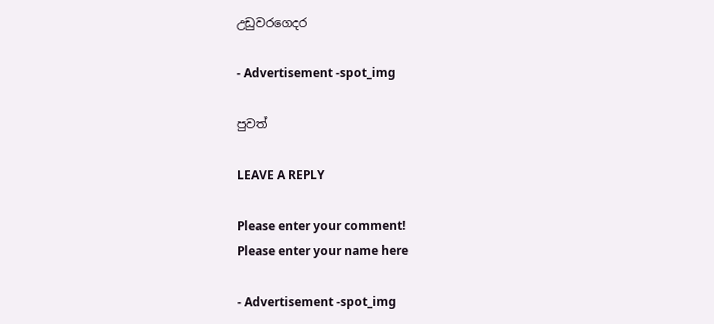උඩුවරගෙදර

- Advertisement -spot_img

පුවත්

LEAVE A REPLY

Please enter your comment!
Please enter your name here

- Advertisement -spot_img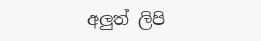අලුත් ලිපි